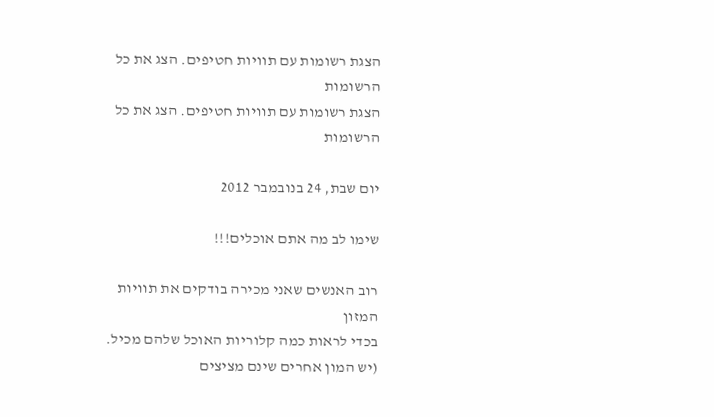הצגת רשומות עם תוויות חטיפים. הצג את כל הרשומות
הצגת רשומות עם תוויות חטיפים. הצג את כל הרשומות

יום שבת, 24 בנובמבר 2012

שימו לב מה אתם אוכלים!!!

רוב האנשים שאני מכירה בודקים את תוויות המזון
בכדי לראות כמה קלוריות האוכל שלהם מכיל.
(יש המון אחרים שינם מציצים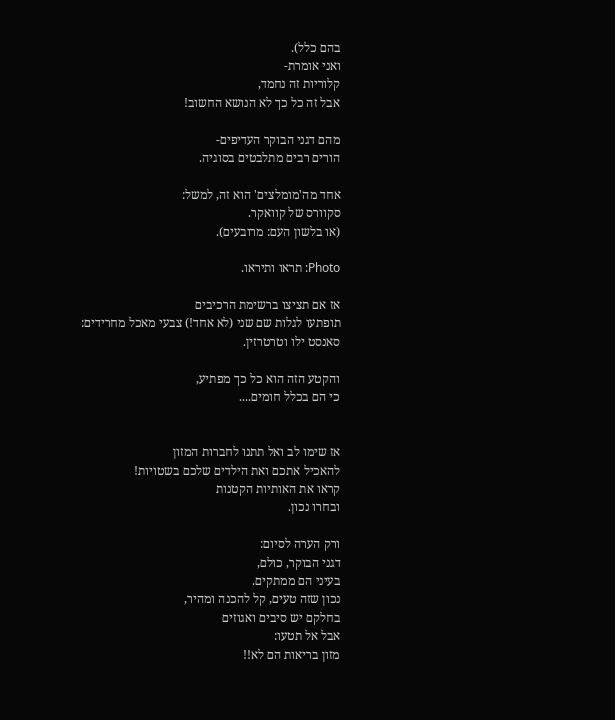בהם כלל).
ואני אומרת-
קלוריות זה נחמד,
אבל זה כל כך לא הנושא החשוב!

מהם דגני הבוקר העדיפים-
הורים רבים מתלבטים בסוגיה.

אחד מה'מומלצים' הוא זה, למשל:
סקוורס של קוואקר.
(או בלשון העם: מרובעים).

Photo: תראו ותיראו.

אז אם תציצו ברשימת הרכיבים
תופתעו לגלות שם שני (לא אחד!) צבעי מאכל מחרידים:
סאנסט ילו וטרטרזין.

והקטע הזה הוא כל כך מפתיע,
כי הם בכלל חומים....


אז שימו לב ואל תתנו לחברות המזון
להאכיל אתכם ואת הילדים שלכם בשטויות!
קראו את האותיות הקטנות
ובחרו נכון.

ורק הערה לסיום:
דגני הבוקר, כולם,
בעיני הם ממתקים.
נכון שזה טעים, קל להכנה ומהיר,
בחלקם יש סיבים ואגוזים
אבל אל תטעו:
מזון בריאות הם לא!!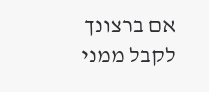אם ברצונך לקבל ממני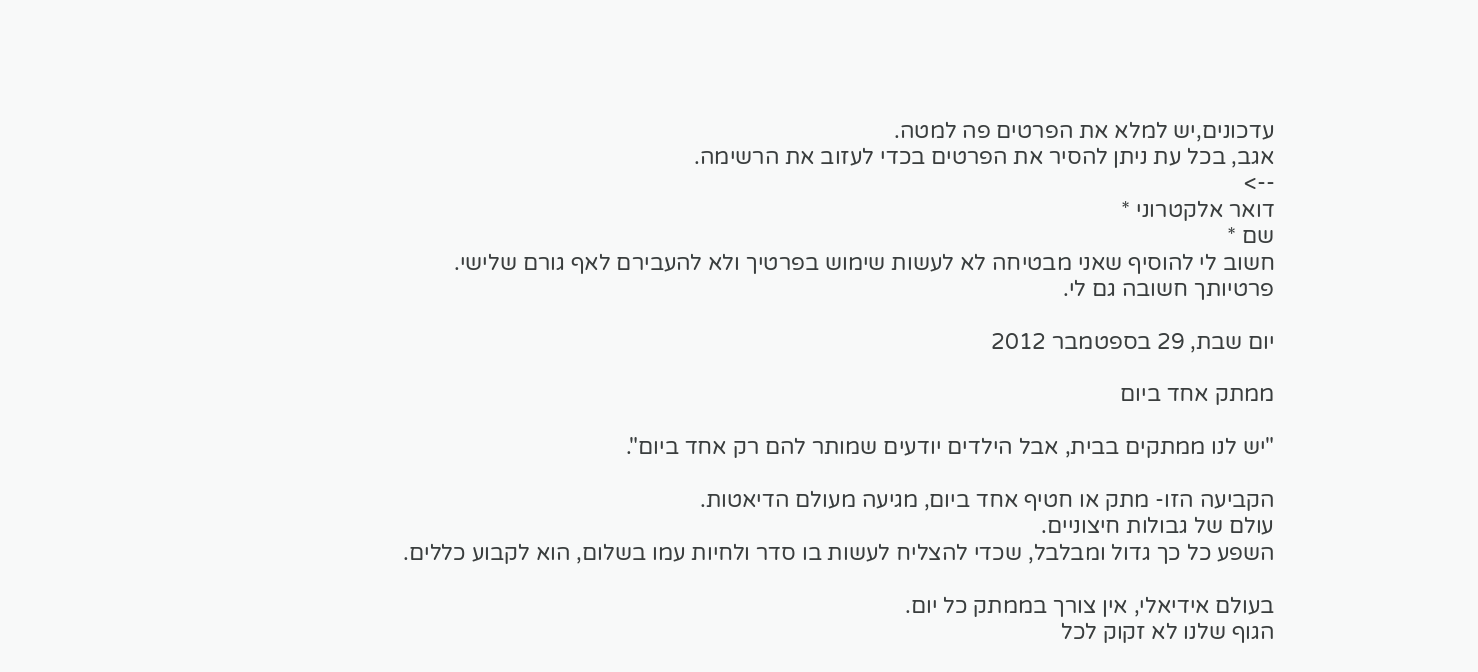עדכונים,יש למלא את הפרטים פה למטה.
אגב, בכל עת ניתן להסיר את הפרטים בכדי לעזוב את הרשימה.
-->
דואר אלקטרוני *
שם *
חשוב לי להוסיף שאני מבטיחה לא לעשות שימוש בפרטיך ולא להעבירם לאף גורם שלישי.
פרטיותך חשובה גם לי.

יום שבת, 29 בספטמבר 2012

ממתק אחד ביום

"יש לנו ממתקים בבית, אבל הילדים יודעים שמותר להם רק אחד ביום".

הקביעה הזו- מתק או חטיף אחד ביום, מגיעה מעולם הדיאטות.
עולם של גבולות חיצוניים.
השפע כל כך גדול ומבלבל, שכדי להצליח לעשות בו סדר ולחיות עמו בשלום, הוא לקבוע כללים.

בעולם אידיאלי, אין צורך בממתק כל יום.
הגוף שלנו לא זקוק לכל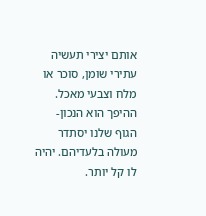אותם יצירי תעשיה עתירי שומן, סוכר או מלח וצבעי מאכל.
ההיפך הוא הנכון- הגוף שלנו יסתדר מעולה בלעדיהם. יהיה לו קל יותר.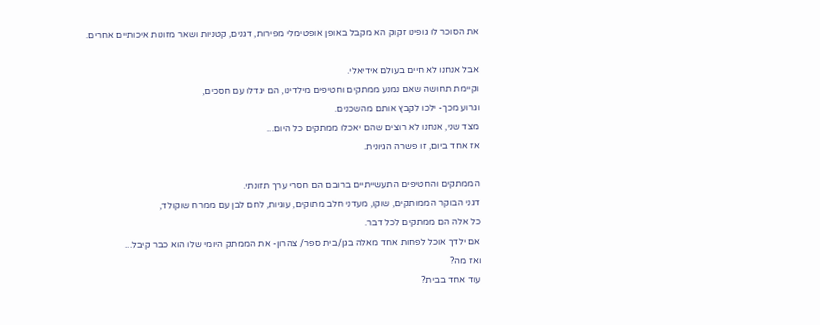את הסוכר לו גופינו זקוק הא מקבל באופן אופטימלי מפירות, דגנים, קטניות ושאר מזונות איכותיים אחרים.

אבל אנחנו לא חיים בעולם אידיאלי.
וקיימת תחושה שאם נמנע ממתקים וחטיפים מילדינו, הם יגדלו עם חסכים,
וגרוע מכך- ילכו לקבץ אותם מהשכנים.
מצד שני, אנחנו לא רוצים שהם יאכלו ממתקים כל היום...
אז אחד ביום, זו פשרה הגיונית.

הממתקים והחטיפים התעשייתיים ברובם הם חסרי ערך תזונתי.
דגני הבוקר הממותקים, שוקו, מעדני חלב מתוקים, עוגיות, לחם לבן עם ממרח שוקולד,
כל אלה הם ממתקים לכל דבר.
אם ילדך אוכל לפחות אחד מאלה בגן/בית ספר/ צהרון- את הממתק היומי שלו הוא כבר קיבל...
ואז מה?
עוד אחד בבית?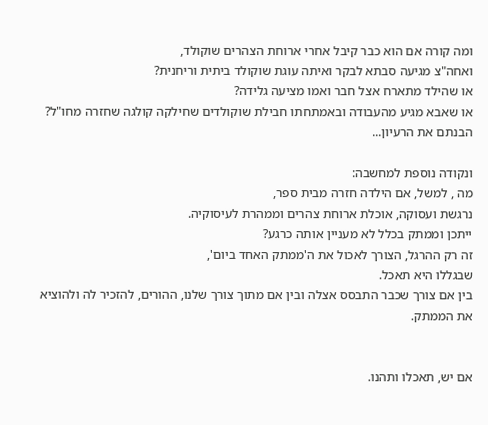ומה קורה אם הוא כבר קיבל אחרי ארוחת הצהרים שוקולד,
ואחה"צ מגיעה סבתא לבקר ואיתה עוגת שוקולד ביתית וריחנית?
או שהילד מתארח אצל חבר ואמו מציעה גלידה?
או שאבא מגיע מהעבודה ובאמתחתו חבילת שוקולדים שחילקה קולגה שחזרה מחו"ל?
הבנתם את הרעיון...

ונקודה נוספת למחשבה:
מה , למשל, אם הילדה חזרה מבית ספר,
נרגשת ועסוקה, אוכלת ארוחת צהרים וממהרת לעיסוקיה.
ייתכן וממתק בכלל לא מעניין אותה כרגע?
זה רק ההרגל, הצורך לאכול את ה'ממתק האחד ביום',
שבגללו היא תאכל.
בין אם צורך שכבר התבסס אצלה ובין אם מתוך צורך שלנו, ההורים, להזכיר לה ולהוציא את הממתק.


אם יש, תאכלו ותהנו.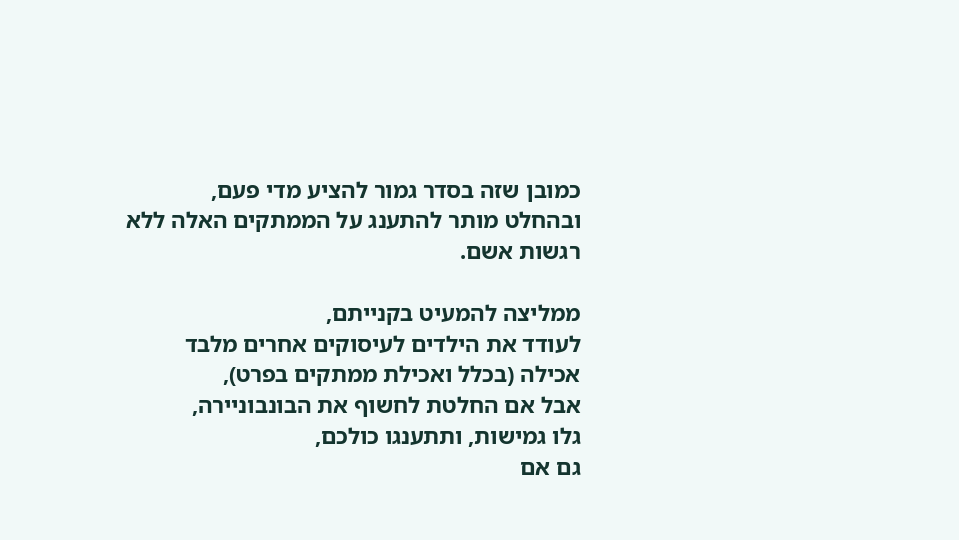כמובן שזה בסדר גמור להציע מדי פעם,
ובהחלט מותר להתענג על הממתקים האלה ללא רגשות אשם.

ממליצה להמעיט בקנייתם,
לעודד את הילדים לעיסוקים אחרים מלבד אכילה (בכלל ואכילת ממתקים בפרט),
אבל אם החלטת לחשוף את הבונבוניירה,
גלו גמישות, ותתענגו כולכם,
גם אם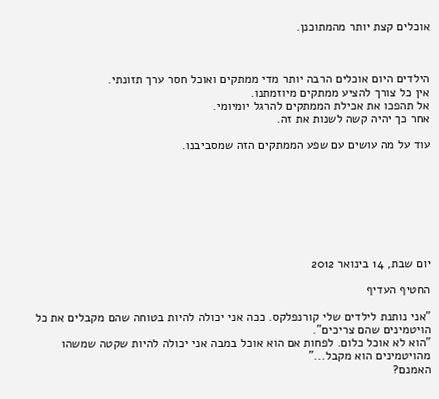אוכלים קצת יותר מהמתוכנן.



הילדים היום אוכלים הרבה יותר מדי ממתקים ואוכל חסר ערך תזונתי.
אין כל צורך להציע ממתקים מיוזמתנו.
אל תהפכו את אכילת הממתקים להרגל יומיומי.
אחר כך יהיה קשה לשנות את זה.

עוד על מה עושים עם שפע הממתקים הזה שמסביבנו.








יום שבת, 14 בינואר 2012

החטיף העדיף

"אני נותנת לילדים שלי קורנפלקס. ככה אני יכולה להיות בטוחה שהם מקבלים את כל הויטמינים שהם צריכים".
"הוא לא אוכל כלום. לפחות אם הוא אוכל במבה אני יכולה להיות שקטה שמשהו מהויטמינים הוא מקבל..."
האמנם?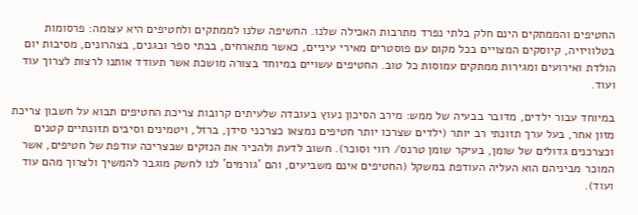החטיפים והממתקים הינם חלק בלתי נפרד מתרבות האכילה שלנו. החשיפה שלנו לממתקים ולחטיפים היא עצומה: פרסומות בטלוויזיה, קיוסקים המצויים בכל מקום עם פוסטרים מאירי עיניים, כאשר מתארחים, בבתי ספר ובגנים, בצהרונים, מסיבות יום הולדת ואירועים ומגירות ממתקים עמוסות כל טוב. החטיפים עשויים במיוחד בצורה מושכת אשר תעודד אותנו לרצות לצרוך עוד ועוד.

במיוחד עבור ילדים, מדובר בבעיה של ממש: מירב הסיכון נעוץ בעובדה שלעיתים קרובות צריכת החטיפים תבוא על חשבון צריכת מזון אחר, בעל ערך תזונתי רב יותר (ילדים שצרכו יותר חטיפים נמצאו כצרכני סידן, ברזל, ויטמינים וסיבים תזונתיים קטנים וכצרכנים גדולים של שומן, בעיקר שומן טרנס/ רווי וסוכר). חשוב לדעת ולהכיר את הנזקים שבצריכה עודפת של חטיפים, אשר המוכר מביניהם הוא העליה העודפת במשקל (החטיפים אינם משביעים, והם 'גורמים' לנו לחשק מוגבר להמשיך ולצרוך מהם עוד ועוד).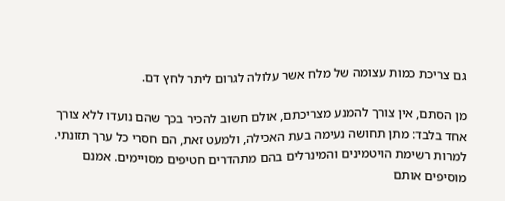גם צריכת כמות עצומה של מלח אשר עלולה לגרום ליתר לחץ דם.

מן הסתם, אין צורך להמנע מצריכתם, אולם חשוב להכיר בכך שהם נועדו ללא צורך אחד בלבד: מתן תחושה נעימה בעת האכילה, ולמעט זאת, הם חסרי כל ערך תזונתי. למרות רשימת הויטמינים והמינרלים בהם מתהדרים חטיפים מסויימים. אמנם מוסיפים אותם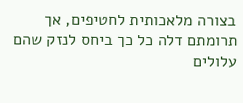בצורה מלאכותית לחטיפים, אך תרומתם דלה כל כך ביחס לנזק שהם עלולים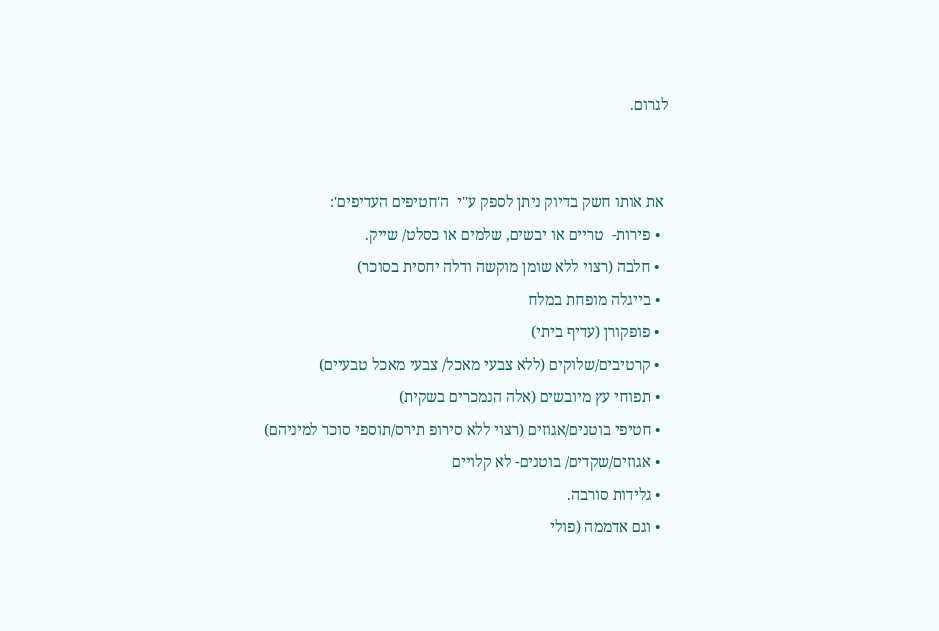לגרום.


 את אותו חשק בדיוק ניתן לספק ע"י  ה'חטיפים העדיפים':
  • פירות-  טריים או יבשים, שלמים או כסלט/ שייק.
  • חלבה (רצוי ללא שומן מוקשה ודלה יחסית בסוכר)
  • בייגלה מופחת במלח
  • פופקורן (עדיף ביתי)
  • קרטיבים/שלוקים (ללא צבעי מאכל/ צבעי מאכל טבעיים)
  • תפוחי עץ מיובשים (אלה הנמכרים בשקית)
  • חטיפי בוטנים/אגוזים (רצוי ללא סירופ תירס/תוספי סוכר למיניהם)
  • אגוזים/שקדים/ בוטנים- לא קלויים
  • גלידות סורבה.
  • וגם אדממה (פולי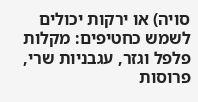סויה) או ירקות יכולים לשמש כחטיפים: מקלות פלפל וגזר, עגבניות שרי, פרוסות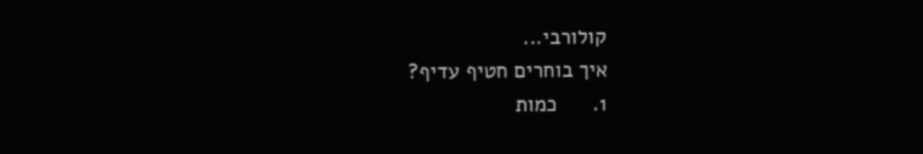קולורבי...
איך בוחרים חטיף עדיף?
1.      כמות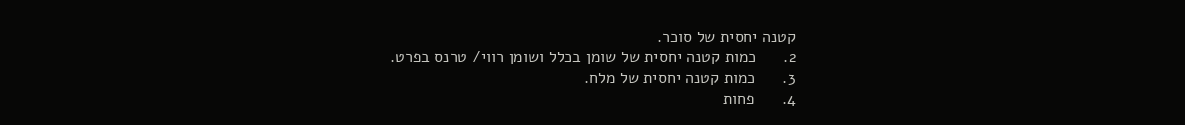קטנה יחסית של סוכר.
2.      כמות קטנה יחסית של שומן בכלל ושומן רווי/ טרנס בפרט.
3.      כמות קטנה יחסית של מלח.
4.      פחות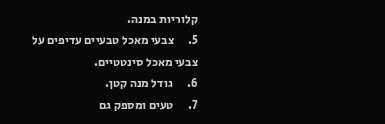קלוריות במנה.
5.      צבעי מאכל טבעיים עדיפים על צבעי מאכל סינטטיים.
6.      גודל מנה קטן.
7.      טעים ומספק גם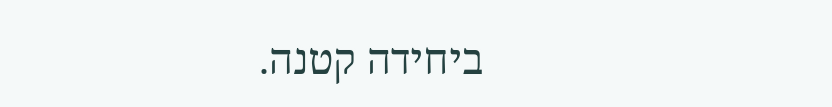ביחידה קטנה.